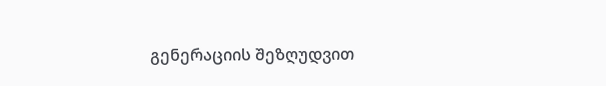გენერაციის შეზღუდვით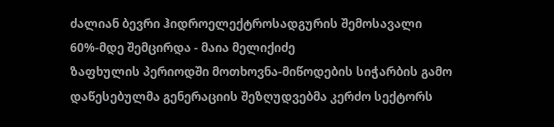ძალიან ბევრი ჰიდროელექტროსადგურის შემოსავალი 60%-მდე შემცირდა - მაია მელიქიძე
ზაფხულის პერიოდში მოთხოვნა-მიწოდების სიჭარბის გამო დაწესებულმა გენერაციის შეზღუდვებმა კერძო სექტორს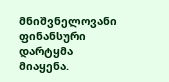მნიშვნელოვანი ფინანსური დარტყმა მიაყენა.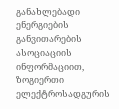განახლებადი ენერგიების განვითარების ასოციაციის ინფორმაციით, ზოგიერთი ელექტროსადგურის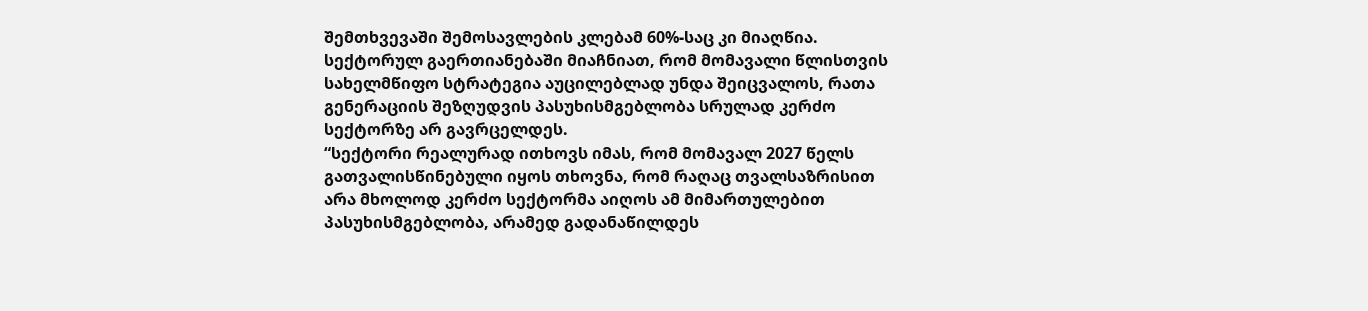შემთხვევაში შემოსავლების კლებამ 60%-საც კი მიაღწია.
სექტორულ გაერთიანებაში მიაჩნიათ, რომ მომავალი წლისთვის სახელმწიფო სტრატეგია აუცილებლად უნდა შეიცვალოს, რათა გენერაციის შეზღუდვის პასუხისმგებლობა სრულად კერძო სექტორზე არ გავრცელდეს.
“სექტორი რეალურად ითხოვს იმას, რომ მომავალ 2027 წელს გათვალისწინებული იყოს თხოვნა, რომ რაღაც თვალსაზრისით არა მხოლოდ კერძო სექტორმა აიღოს ამ მიმართულებით პასუხისმგებლობა, არამედ გადანაწილდეს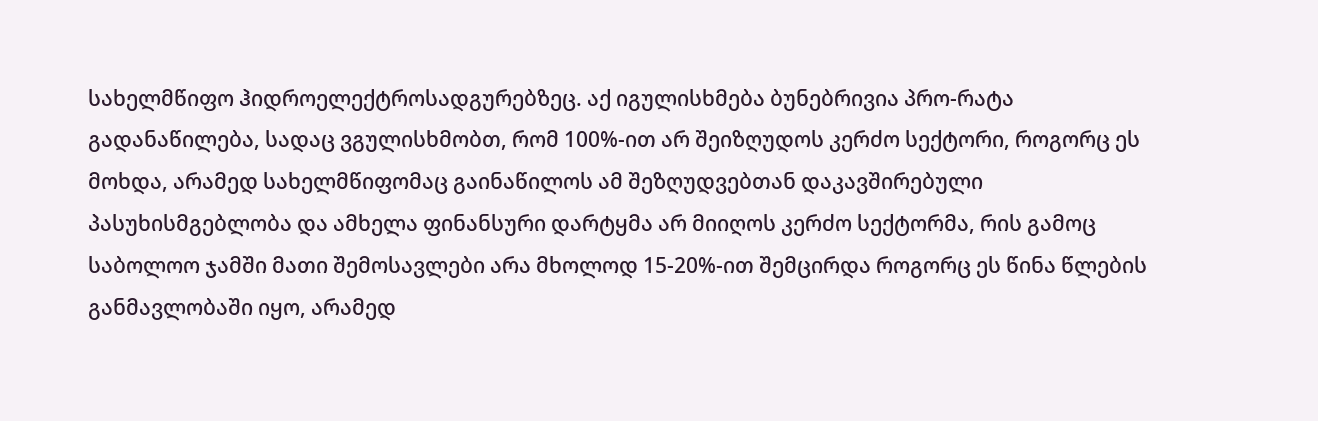სახელმწიფო ჰიდროელექტროსადგურებზეც. აქ იგულისხმება ბუნებრივია პრო-რატა გადანაწილება, სადაც ვგულისხმობთ, რომ 100%-ით არ შეიზღუდოს კერძო სექტორი, როგორც ეს მოხდა, არამედ სახელმწიფომაც გაინაწილოს ამ შეზღუდვებთან დაკავშირებული პასუხისმგებლობა და ამხელა ფინანსური დარტყმა არ მიიღოს კერძო სექტორმა, რის გამოც საბოლოო ჯამში მათი შემოსავლები არა მხოლოდ 15-20%-ით შემცირდა როგორც ეს წინა წლების განმავლობაში იყო, არამედ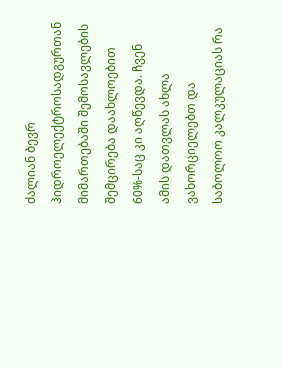ძალიან ბევრ ჰიდროელექტროსადგურთან მიმართებაში შემოსავლების შემცირება დაახლოებით 60%-საც კი აღწევდა. ჩვენ ამის დათვლას ახლა ვახორციელებთ და საბოლოო კალკულაციას რა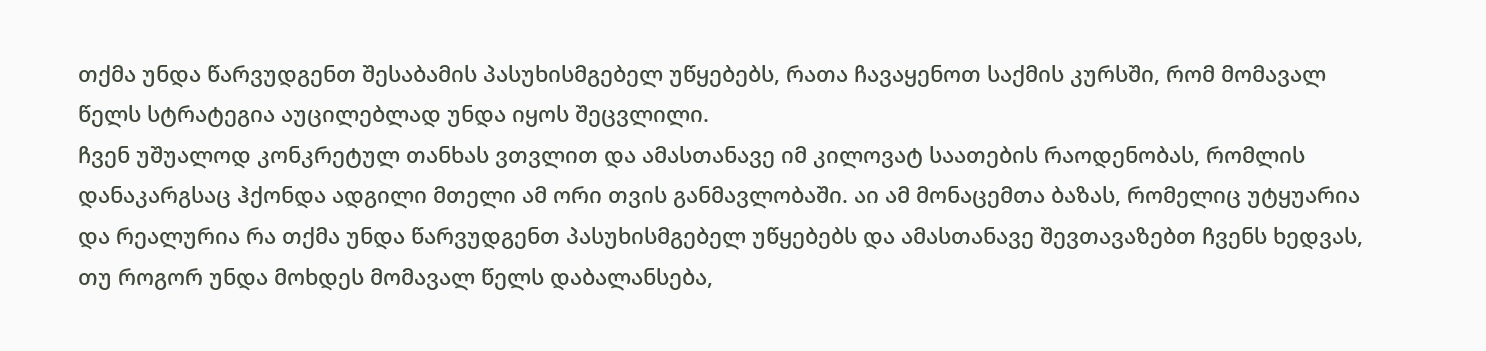თქმა უნდა წარვუდგენთ შესაბამის პასუხისმგებელ უწყებებს, რათა ჩავაყენოთ საქმის კურსში, რომ მომავალ წელს სტრატეგია აუცილებლად უნდა იყოს შეცვლილი.
ჩვენ უშუალოდ კონკრეტულ თანხას ვთვლით და ამასთანავე იმ კილოვატ საათების რაოდენობას, რომლის დანაკარგსაც ჰქონდა ადგილი მთელი ამ ორი თვის განმავლობაში. აი ამ მონაცემთა ბაზას, რომელიც უტყუარია და რეალურია რა თქმა უნდა წარვუდგენთ პასუხისმგებელ უწყებებს და ამასთანავე შევთავაზებთ ჩვენს ხედვას, თუ როგორ უნდა მოხდეს მომავალ წელს დაბალანსება,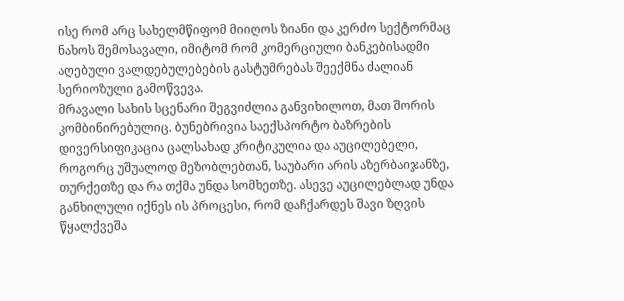ისე რომ არც სახელმწიფომ მიიღოს ზიანი და კერძო სექტორმაც ნახოს შემოსავალი, იმიტომ რომ კომერციული ბანკებისადმი აღებული ვალდებულებების გასტუმრებას შეექმნა ძალიან სერიოზული გამოწვევა.
მრავალი სახის სცენარი შეგვიძლია განვიხილოთ, მათ შორის კომბინირებულიც. ბუნებრივია საექსპორტო ბაზრების დივერსიფიკაცია ცალსახად კრიტიკულია და აუცილებელი, როგორც უშუალოდ მეზობლებთან, საუბარი არის აზერბაიჯანზე, თურქეთზე და რა თქმა უნდა სომხეთზე. ასევე აუცილებლად უნდა განხილული იქნეს ის პროცესი, რომ დაჩქარდეს შავი ზღვის წყალქვეშა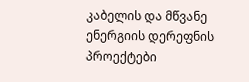კაბელის და მწვანე ენერგიის დერეფნის პროექტები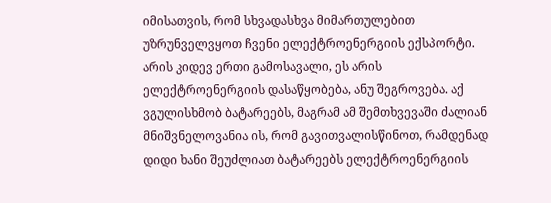იმისათვის, რომ სხვადასხვა მიმართულებით უზრუნველვყოთ ჩვენი ელექტროენერგიის ექსპორტი.
არის კიდევ ერთი გამოსავალი, ეს არის ელექტროენერგიის დასაწყობება, ანუ შეგროვება. აქ ვგულისხმობ ბატარეებს, მაგრამ ამ შემთხვევაში ძალიან მნიშვნელოვანია ის, რომ გავითვალისწინოთ, რამდენად დიდი ხანი შეუძლიათ ბატარეებს ელექტროენერგიის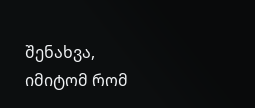შენახვა, იმიტომ რომ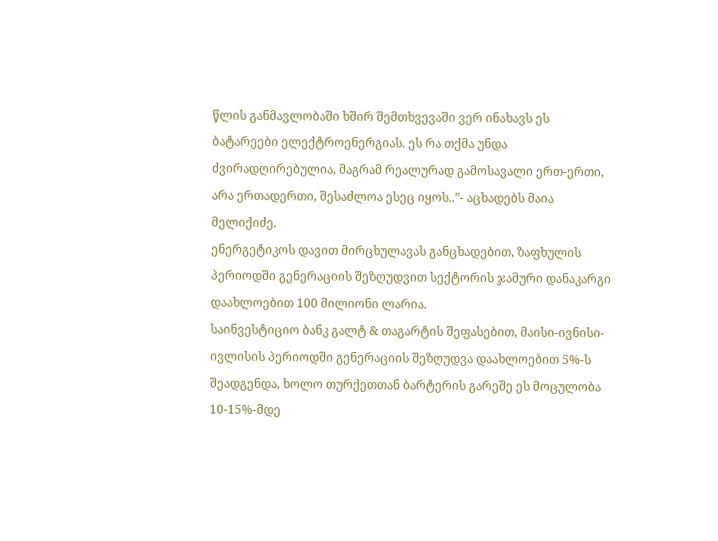წლის განმავლობაში ხშირ შემთხვევაში ვერ ინახავს ეს ბატარეები ელექტროენერგიას. ეს რა თქმა უნდა ძვირადღირებულია, მაგრამ რეალურად გამოსავალი ერთ-ერთი, არა ერთადერთი, შესაძლოა ესეც იყოს..”- აცხადებს მაია მელიქიძე.
ენერგეტიკოს დავით მირცხულავას განცხადებით, ზაფხულის პერიოდში გენერაციის შეზღუდვით სექტორის ჯამური დანაკარგი დაახლოებით 100 მილიონი ლარია.
საინვესტიციო ბანკ გალტ & თაგარტის შეფასებით, მაისი-ივნისი-ივლისის პერიოდში გენერაციის შეზღუდვა დაახლოებით 5%-ს შეადგენდა, ხოლო თურქეთთან ბარტერის გარეშე ეს მოცულობა 10-15%-მდე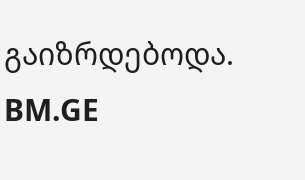გაიზრდებოდა.
BM.GE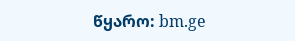წყარო: bm.ge